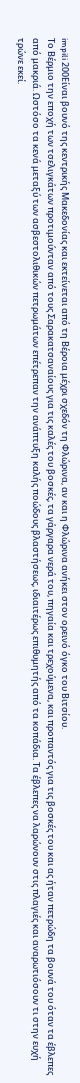impili 200Είναι βουνό της κεντρικής Μακεδονίας και εκτείνεται από τη Βέροια μέχρι σχεδόν τη Φλώρινα, αν και η Φλώρινα ανήκει στον ορεινό όγκο του Βιτσίου.
Το Βέρμιο την εποχή των τσελιγκάτων προτιμούνταν από τους Σαρακατσαναίους για τις καλές του βοσκές, τα γάργαρα νερά του, πηγαία και τρεχούμενα, και προπαντός για τις βοσκές του και ας ήταν πετρώδη τα βουνά του όταν τα έβλεπες από μακριά. Ωστόσο τα κενά μεταξύ των ασβεστολιθικών πετρωμάτων επέτρεπαν την ανάπτυξη καλής ποώδους βλαστήσεως, ιδιαιτέρως επιθυμητής από τα κοπάδια. Τα έβλεπες να λαρώνουν στις πλαγιές και αναρωτιόσουν τι στην ευχή τρώνε εκεί.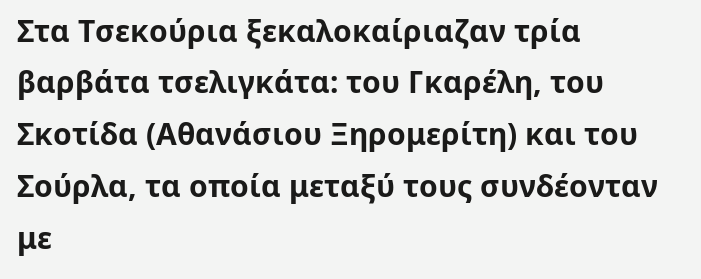Στα Τσεκούρια ξεκαλοκαίριαζαν τρία βαρβάτα τσελιγκάτα: του Γκαρέλη, του Σκοτίδα (Αθανάσιου Ξηρομερίτη) και του Σούρλα, τα οποία μεταξύ τους συνδέονταν με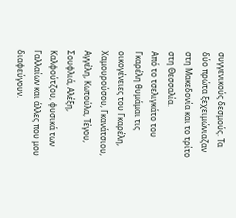συγγενικούς δεσμούς. Τα δύο πρώτα ξεχειμώνιαζαν στη Μακεδονία και το τρίτο στη Θεσσαλία.
Από το τσελιγκάτο του Γκαρέλη θυμάμαι τις οικογένειες του Γκαρέλη, Χαμουρούσου, Γκανάτσιου, Αγγέλη, Κωτούλα, Τέγου, Σουφλιά, Αλέξη, Καλφούτζου, φυσικά των Γαλλαίων και άλλες που μου διαφεύγουν.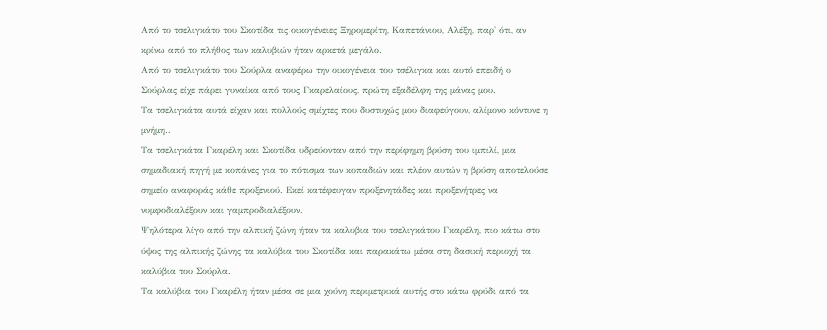Από το τσελιγκάτο του Σκοτίδα τις οικογένειες Ξηρομερίτη, Καπετάνιου, Αλέξη, παρ' ότι, αν κρίνω από το πλήθος των καλυβιών ήταν αρκετά μεγάλο.
Από το τσελιγκάτο του Σούρλα αναφέρω την οικογένεια του τσέλιγκα και αυτό επειδή ο Σούρλας είχε πάρει γυναίκα από τους Γκαρελαίους, πρώτη εξαδέλφη της μάνας μου.
Τα τσελιγκάτα αυτά είχαν και πολλούς σμίχτες που δυστυχώς μου διαφεύγουν, αλίμονο κόντυνε η μνήμη..
Τα τσελιγκάτα Γκαρέλη και Σκοτίδα υδρεύονταν από την περίφημη βρύση του ιμπιλί, μια σημαδιακή πηγή με κοπάνες για το πότισμα των κοπαδιών και πλέον αυτών η βρύση αποτελούσε σημείο αναφοράς κάθε προξενιού. Εκεί κατέφευγαν προξενητάδες και προξενήτρες να νυμφοδιαλέξουν και γαμπροδιαλέξουν.
Ψηλότερα λίγο από την αλπική ζώνη ήταν τα καλυβια του τσελιγκάτου Γκαρέλη, πιο κάτω στο ύψος της αλπικής ζώνης τα καλύβια του Σκοτίδα και παρακάτω μέσα στη δασική περιοχή τα καλύβια του Σούρλα.
Τα καλύβια του Γκαρέλη ήταν μέσα σε μια χούνη περιμετρικά αυτής στο κάτω φρύδι από τα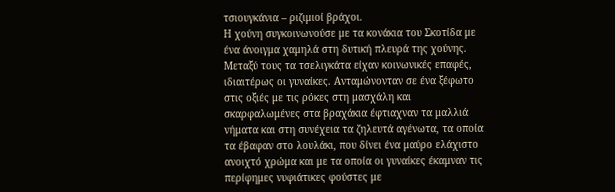τσιουγκάνια – ριζιμιοί βράχοι.
Η χούνη συγκοινωνούσε με τα κονάκια του Σκοτίδα με ένα άνοιγμα χαμηλά στη δυτική πλευρά της χούνης.
Μεταξύ τους τα τσελιγκάτα είχαν κοινωνικές επαφές, ιδιαιτέρως οι γυναίκες. Ανταμώνονταν σε ένα ξέφωτο στις οξιές με τις ρόκες στη μασχάλη και σκαρφαλωμένες στα βραχάκια έφτιαχναν τα μαλλιά νήματα και στη συνέχεια τα ζηλευτά αγένωτα, τα οποία τα έβαφαν στο λουλάκι, που δίνει ένα μαύρο ελάχιστο ανοιχτό χρώμα και με τα οποία οι γυναίκες έκαμναν τις περίφημες νυφιάτικες φούστες με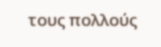τους πολλούς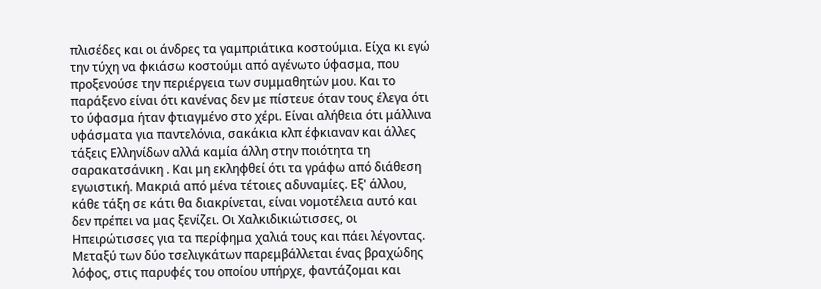πλισέδες και οι άνδρες τα γαμπριάτικα κοστούμια. Είχα κι εγώ την τύχη να φκιάσω κοστούμι από αγένωτο ύφασμα, που προξενούσε την περιέργεια των συμμαθητών μου. Και το παράξενο είναι ότι κανένας δεν με πίστευε όταν τους έλεγα ότι το ύφασμα ήταν φτιαγμένο στο χέρι. Είναι αλήθεια ότι μάλλινα υφάσματα για παντελόνια, σακάκια κλπ έφκιαναν και άλλες τάξεις Ελληνίδων αλλά καμία άλλη στην ποιότητα τη σαρακατσάνικη . Και μη εκληφθεί ότι τα γράφω από διάθεση εγωιστική. Μακριά από μένα τέτοιες αδυναμίες. Εξ' άλλου, κάθε τάξη σε κάτι θα διακρίνεται, είναι νομοτέλεια αυτό και δεν πρέπει να μας ξενίζει. Οι Χαλκιδικιώτισσες, οι Ηπειρώτισσες για τα περίφημα χαλιά τους και πάει λέγοντας.
Μεταξύ των δύο τσελιγκάτων παρεμβάλλεται ένας βραχώδης λόφος, στις παρυφές του οποίου υπήρχε, φαντάζομαι και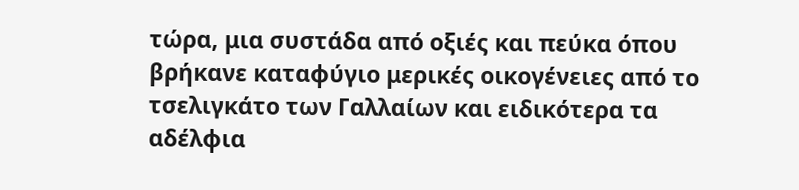τώρα, μια συστάδα από οξιές και πεύκα όπου βρήκανε καταφύγιο μερικές οικογένειες από το τσελιγκάτο των Γαλλαίων και ειδικότερα τα αδέλφια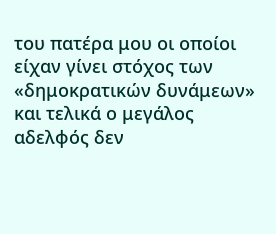του πατέρα μου οι οποίοι είχαν γίνει στόχος των «δημοκρατικών δυνάμεων» και τελικά ο μεγάλος αδελφός δεν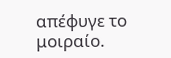απέφυγε το μοιραίο.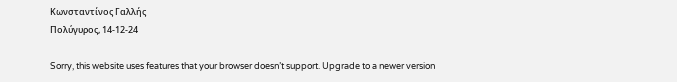Κωνσταντίνος Γαλλής
Πολύγυρος, 14-12-24

Sorry, this website uses features that your browser doesn’t support. Upgrade to a newer version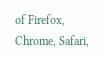of Firefox, Chrome, Safari,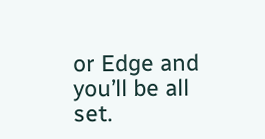or Edge and you’ll be all set.